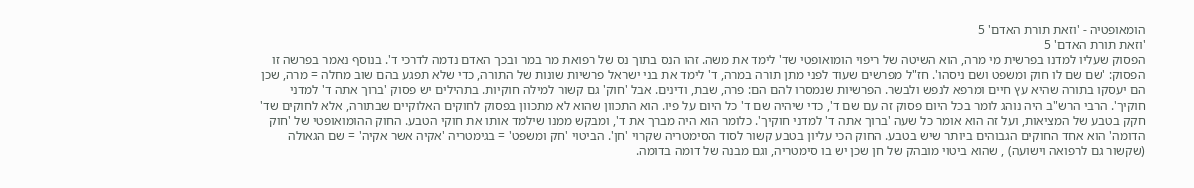הומאופטיה - 'וזאת תורת האדם' 5
'וזאת תורת האדם' 5
הפסוק שעליו למדנו בפרשית מי מרה, הוא השיטה של ריפוי הומואופטי שד' לימד את משה. זהו הנס בתוך נס של רפואת מר במר ובכך האדם נדמה לדרכי ד'. בנוסף נאמר בפרשה זו הפסוק: 'שם שם לו חוק ומשפט ושם ניסהו'. חז"ל מפרשים שעוד לפני מתן תורה במרה, ד' לימד את בני ישראל פרשיות שונות של התורה, כדי שלא תפגע בהם שוב מחלה = מרה, שכן הם יעסקו בתורה שהיא עץ חיים ומרפא לנפש ולבשר. הפרשיות שנמסרו להם הם: פרה, שבת, ודינים. אבל 'חוק' גם קשור למילה חוקיות. בתהילים יש פסוק 'ברוך אתה ד' למדני חוקיך'. הרבי הרש"ב היה נוהג לומר בכל היום פסוק זה עם שם ד', כדי שיהיה שם ד' כל היום על פיו. הוא התכוון שהוא לא מתכוון בפסוק לחוקים האלוקיים שבתורה, אלא לחוקים שד' חקק בטבע של המציאות, ועל זה הוא אומר כל שעה 'ברוך אתה ד' למדני חוקיך'. כלומר הוא היה מברך את ד', ומבקש ממנו שילמד אותו את חוקי הטבע. החוק ההומואופטי של 'חוק הדומה' הוא אחד החוקים הגבוהים ביותר שיש בטבע. החוק הכי עליון בטבע קשור לסוד הסימטריה שקרוי 'חן'. הביטוי 'חק ומשפט' = בגימטריה 'אקיה אשר אקיה' = שם הגאולה (שקשור גם לרפואה וישועה) , שהוא ביטוי מובהק של חן שכן יש בו סימטריה, וגם מבנה של דומה בדומה.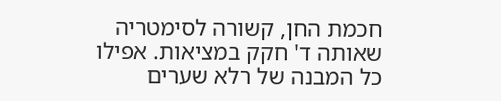חכמת החן, קשורה לסימטריה שאותה ד' חקק במציאות. אפילו כל המבנה של רלא שערים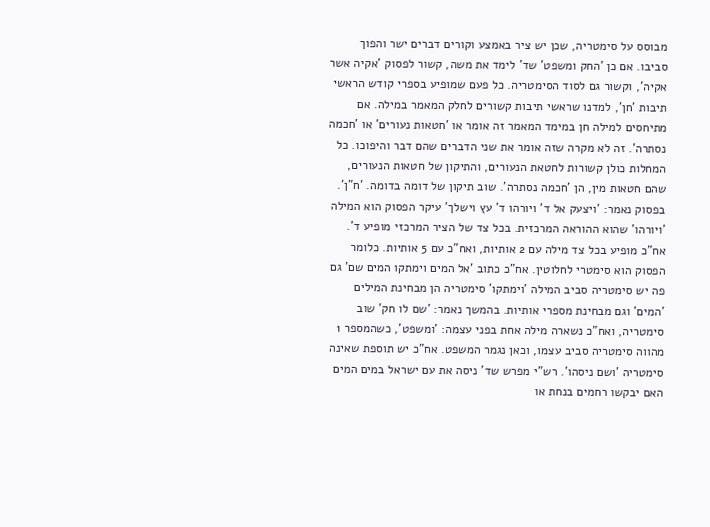מבוסס על סימטריה, שכן יש ציר באמצע וקורים דברים ישר והפוך סביבו. אם כן 'החק ומשפט' שד' לימד את משה, קשור לפסוק 'אקיה אשר אקיה', וקשור גם לסוד הסימטריה. כל פעם שמופיע בספרי קודש הראשי תיבות 'חן', למדנו שראשי תיבות קשורים לחלק המאמר במילה. אם מתיחסים למילה חן במימד המאמר זה אומר או 'חטאות נעורים' או 'חכמה נסתרה'. זה לא מקרה שזה אומר את שני הדברים שהם דבר והיפוכו. כל המחלות כולן קשורות לחטאת הנעורים, והתיקון של חטאות הנעורים, שהם חטאות מין, הן 'חכמה נסתרה'. שוב תיקון של דומה בדומה. 'ח"ן'.
בפסוק נאמר: 'ויצעק אל ד' ויורהו ד' עץ וישלך' עיקר הפסוק הוא המילה 'ויורהו' שהוא ההוראה המרכזית. בכל צד של הציר המרכזי מופיע ד'. אח"כ מופיע בכל צד מילה עם 2 אותיות, ואח"כ עם 5 אותיות. כלומר הפסוק הוא סימטרי לחלוטין. אח"כ כתוב 'אל המים וימתקו המים שם' גם פה יש סימטריה סביב המילה 'וימתקו' סימטריה הן מבחינת המילים 'המים' וגם מבחינת מספרי אותיות. בהמשך נאמר: 'שם לו חק' שוב סימטריה, ואח"כ נשארה מילה אחת בפני עצמה: 'ומשפט', כשהמספר 1 מהווה סימטריה סביב עצמו, וכאן נגמר המשפט. אח"כ יש תוספת שאינה סימטריה 'ושם ניסהו'. רש"י מפרש שד' ניסה את עם ישראל במים המים האם יבקשו רחמים בנחת או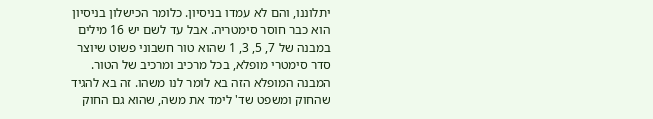יתלוננו, והם לא עמדו בניסיון. כלומר הכישלון בניסיון הוא כבר חוסר סימטריה. אבל עד לשם יש 16 מילים במבנה של 7, 5, 3, 1 שהוא טור חשבוני פשוט שיוצר סדר סימטרי מופלא, בכל מרכיב ומרכיב של הטור. המבנה המופלא הזה בא לומר לנו משהו. זה בא להגיד שהחוק ומשפט שד' לימד את משה, שהוא גם החוק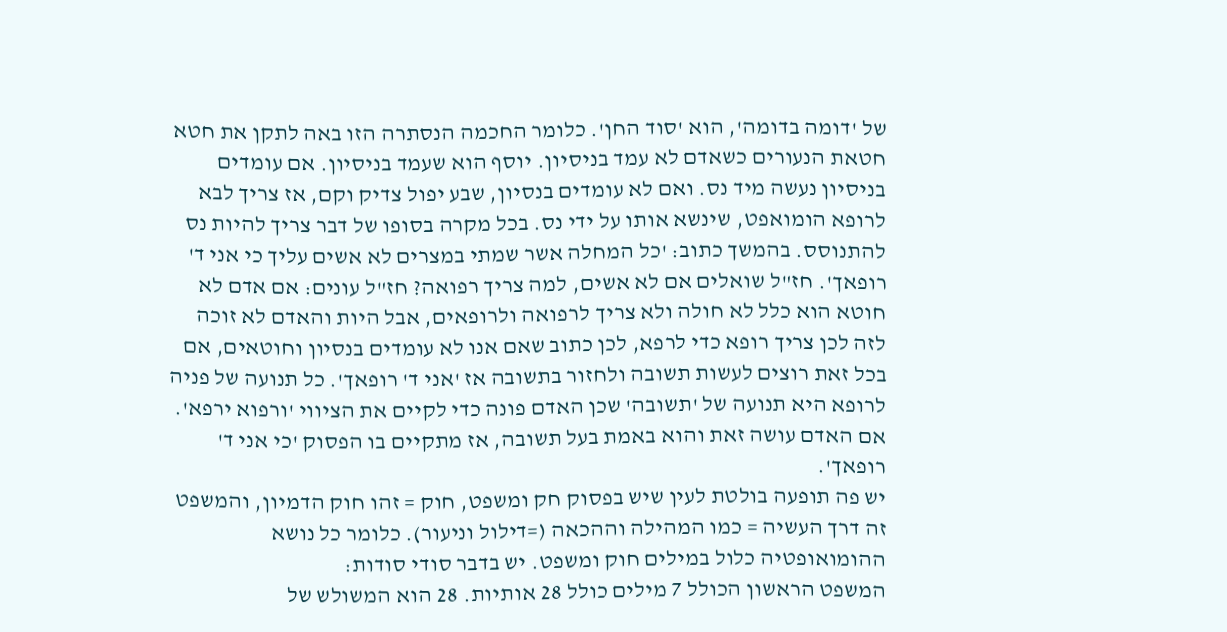של 'דומה בדומה', הוא 'סוד החן'. כלומר החכמה הנסתרה הזו באה לתקן את חטא חטאת הנעורים כשאדם לא עמד בניסיון. יוסף הוא שעמד בניסיון. אם עומדים בניסיון נעשה מיד נס. ואם לא עומדים בנסיון, שבע יפול צדיק וקם, אז צריך לבא לרופא הומואפט, שינשא אותו על ידי נס. בכל מקרה בסופו של דבר צריך להיות נס להתנוסס. בהמשך כתוב: 'כל המחלה אשר שמתי במצרים לא אשים עליך כי אני ד' רופאך'. חז"ל שואלים אם לא אשים, למה צריך רפואה? חז"ל עונים: אם אדם לא חוטא הוא כלל לא חולה ולא צריך לרפואה ולרופאים, אבל היות והאדם לא זוכה לזה לכן צריך רופא כדי לרפא, לכן כתוב שאם אנו לא עומדים בנסיון וחוטאים, אם בכל זאת רוצים לעשות תשובה ולחזור בתשובה אז 'אני ד' רופאך'. כל תנועה של פניה לרופא היא תנועה של 'תשובה' שכן האדם פונה כדי לקיים את הציווי 'ורפוא ירפא'. אם האדם עושה זאת והוא באמת בעל תשובה, אז מתקיים בו הפסוק 'כי אני ד' רופאך'.
יש פה תופעה בולטת לעין שיש בפסוק חק ומשפט, חוק = זהו חוק הדמיון, והמשפט זה דרך העשיה = כמו המהילה וההכאה (=דילול וניעור). כלומר כל נושא ההומואופטיה כלול במילים חוק ומשפט. יש בדבר סודי סודות:
המשפט הראשון הכולל 7 מילים כולל 28 אותיות. 28 הוא המשולש של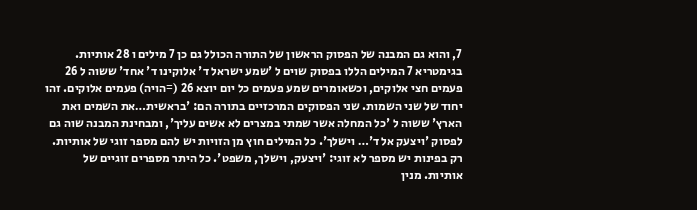7, והוא גם המבנה של הפסוק הראשון של התורה הכולל גם כן 7 מילים ו 28 אותיות. בגימטריא 7 המילים הללו בפסוק שוים ל 'שמע ישראל ד' אלוקינו ד' אחד' ששוה ל 26 פעמים חצי אלוקים, וכשאומרים שמע פעמים כל יום יוצא 26 (=הויה) פעמים אלוקים. זהו יחוד של שני השמות. שני הפסוקים המרכזיים בתורה הם: 'בראשית…את השמים ואת הארץ' ששוה ל 'כל המחלה אשר שמתי במצרים לא אשים עליך', ומבחינת המבנה שוה גם לפסוק 'ויצעק אל ד'… וישלך'. כל המילים חוץ מן הזויות יש להם מספר זוגי של אותיות. רק בפינות יש מספר לא זוגי: 'ויצעק, וישלך, משפט'. כל היתר מספרים זוגיים של אותיות. מנין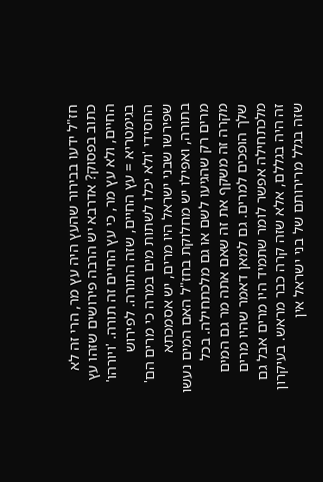חז"ל ידעו בבירור שהעץ היה עץ מר, הרי זה לא כתוב בפסוק? אדרבא יש הרבה פירושים שזהו עץ החיים, ולא עץ מר, כי עץ החיים זה תורה. 'ויורהו' בגימטריא = עץ החיים, שזה התורה. לפירוש החסידי 'ולא יכלו לשתות מים במרה כי מרים הם' שפירשו שבני ישראל היו מרים, יש אסמכתא בתורה, ואפילו יש מחלוקת בחז"ל האם המים נעשו מרים רק שהגיעו לשם או גם מלכתחילה. בכל מקרה זה משקף את זה שאם אתה מר גם המים שלך הופכים למרים. גם למאן דאמר שהיו מרים מלכתחילה אפשר לומר שתמיד היו מרים אבל גם זה היה בגללם, אלא שזה קרה כבר מראש. בעיקרון שזה בגלל מרירותם של בני ישראל אין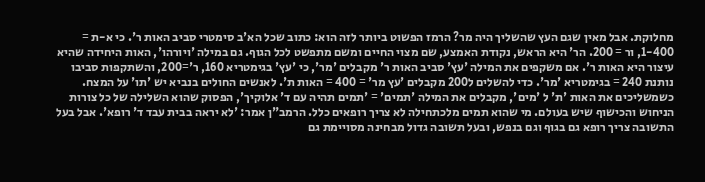מחלוקת. אבל מאין שגם העץ שהשליך היה מר? הרמז הפשוט ביותר לזה הוא: כתוב שכל הא'ב סימטרי סביב האות ר'. כי א-ת = 1-400, ור = 200. הר' היא הראש, נקודת האמצע, שם מצוי החיים ומשם מתפשט לכל הגוף. גם במילה 'ויורהו', האות היחידה שהיא עיצור היא האות ר'. אם משקפים את המילה 'עץ' סביב האות ר' מקבלים 'מר', כי 'עץ' בגימטריא 160, ר'=200, והשתקפות סביבו נותנת 240 = בגימטריא 'מר'. כדי להשלים ל200 מקבלים 'עץ מר' = 400 = האות ת'. לאנשים החולים בנביא יש 'תו' על המצח. כשמשליכים את האות 'ת' ל 'מים', מקבלים את המילה 'תמים' = 'תמים תהיה עם ד' אלוקיך', הפסוק שהוא השלילה של כל צורות הניחוש והכישוף שיש בעולם. מי שהוא תמים מלכתחילה לא צריך רופאים כלל. הרמב"ן אמר: 'לא יראה בבית עבד ד' רופא'. אבל בעל התשובה צריך רופא גם בגוף וגם בנפש, ובעל תשובה גדול מבחינה מסויימת גם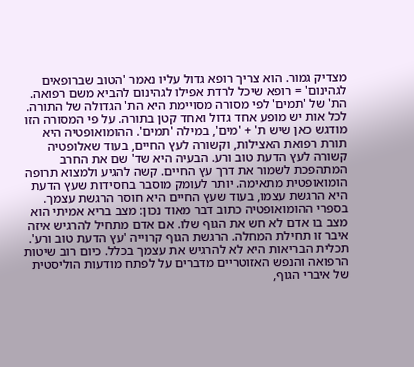מצדיק גמור. הוא צריך רופא גדול עליו נאמר 'הטוב שברופאים לגהינום' = רופא שיכל לרדת אפילו לגהינום להביא משם רפואה. הת' של 'תמים' לפי מסורה מסויימת היא הת' הגדולה של התורה. לכל אות יש מופע אחד גדול ואחד קטן בתורה. על פי המסורה הזו מודגש כאן שיש ת' + 'מים', במילה 'תמים'. ההומואופטיה היא תורת רפואת האצילות, וקשורה לעץ החיים, בעוד שאלופטיה קשורה לעץ הדעת טוב ורע. הבעיה היא שד' שם את החרב המתהפכת לשמור את דרך עץ החיים. קשה להגיע ולמצוא תרופה הומואופטית מתאימה. יותר לעומק מוסבר בחסידות שעץ הדעת היא הרגשת עצמו, בעוד שעץ החיים היא חוסר הרגשת עצמך. בספרי ההומואופטיה כתוב דבר מאוד נכון: מצב בריא אמיתי הוא מצב בו אדם לא חש את הגוף שלו. אם אדם מתחיל להרגיש איזה איבר זו תחילת המחלה. הרגשת הגוף קרוייה 'עץ הדעת טוב ורע'. תכלית הבריאות היא לא להרגיש את עצמך בכלל. כיום רוב שיטות הרפואה והנפש האזוטריים מדברים על לפתח מודעות הוליסטית של איברי הגוף,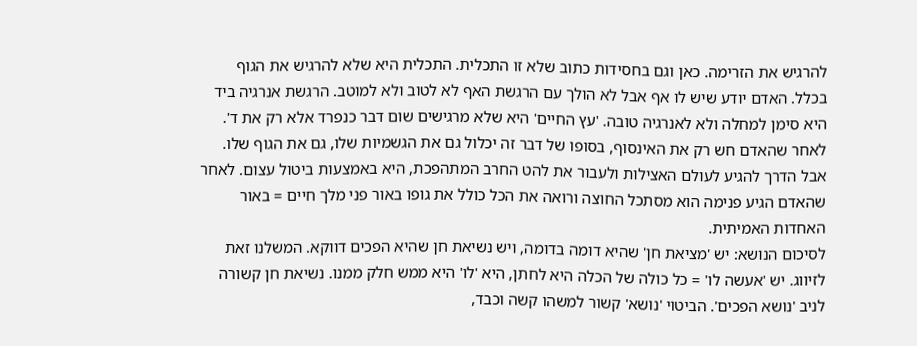להרגיש את הזרימה. כאן וגם בחסידות כתוב שלא זו התכלית. התכלית היא שלא להרגיש את הגוף בכלל. האדם יודע שיש לו אף אבל לא הולך עם הרגשת האף לא לטוב ולא למוטב. הרגשת אנרגיה ביד היא סימן למחלה ולא לאנרגיה טובה. 'עץ החיים' היא שלא מרגישים שום דבר כנפרד אלא רק את ד'. לאחר שהאדם חש רק את האינסוף, בסופו של דבר זה יכלול גם את הגשמיות שלו, גם את הגוף שלו. אבל הדרך להגיע לעולם האצילות ולעבור את להט החרב המתהפכת, היא באמצעות ביטול עצום. לאחר שהאדם הגיע פנימה הוא מסתכל החוצה ורואה את הכל כולל את גופו באור פני מלך חיים = באור האחדות האמיתית.
לסיכום הנושא: יש 'מציאת חן' שהיא דומה בדומה, ויש נשיאת חן שהיא הפכים דווקא. המשלנו זאת לזיווג. יש 'אעשה לו' = כל כולה של הכלה היא לחתן, היא 'לו' היא ממש חלק ממנו. נשיאת חן קשורה לניב 'נושא הפכים'. הביטוי 'נושא' קשור למשהו קשה וכבד,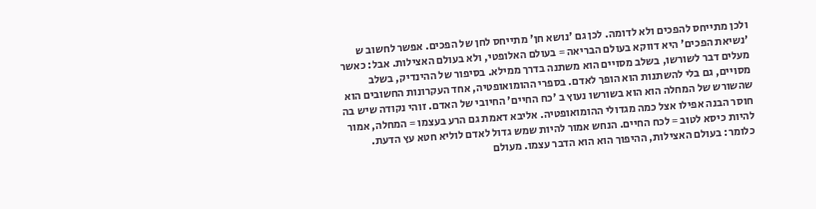ולכן מתייחס להפכים ולא לדומה. לכן גם 'נושא חן' מתייחס לחן של הפכים. אפשר לחשוב ש 'נשיאת הפכים' היא דווקא בעולם הבריאה = בעולם האלופטי, ולא בעולם האצילות. אבל: כאשר מעלים דבר לשורשו, בשלב מסויים הוא משתנה בדרך ממילא. בסיפור של ההינדיק, בשלב מסויים, גם בלי להשתנות הוא הופך לאדם. בספרי ההומואופטיה, אחד העקרונות החשובים הוא שהשורש של המחלה הוא הוא בשורשו נעוץ ב 'כח החיים' החיובי של האדם. זוהי נקודה שיש בה חוסר הבנה אפילו אצל כמה מגדולי ההומואופטיה. אליבא דאמת גם הרע בעצמו = המחלה, אמור להיות כיסא לטוב = לכח החיים. הנחש אמור להיות שמש גדול לאדם לוליא חטא עץ הדעת. כלומר: בעולם האצילות, ההיפוך הוא הוא הדבר עצמו. מעולם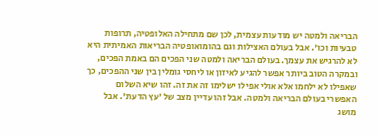הבריאה ולמטה יש מודעות עצמית, לכן שם מתחילה האלופטיה, תרופות טבעיות וכו'. אבל בעולם האצילות וגם בהומואופטיה הבריאות האמיתית היא לא להרגיש את עצמך. בעולם הבריאה ולמטה שני הפכים הם באמת הפכים, ובמקרה הטוב ביותר אפשר להגיע לאיזון או ליחסי גומלין בין שני ההפכים, כך שאפילו לא ילחמו אלא אולי אפילו ישלימו זה את זה. זהו שיא השלום האפשרי בעולם הבריאה ולמטה. אבל זהו עדיין מצב של 'עץ הדעת'. אבל מושג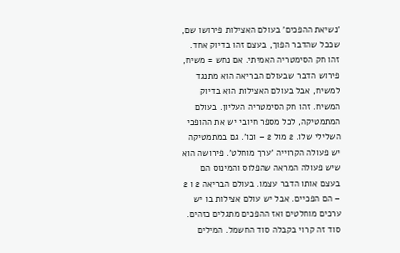'נשיאת ההפכים' בעולם האצילות פירושו שם, שככל שהדבר הפוך, בעצם זהו בדיוק אחד. זהו חק הסימטריה האמיתי. אם נחש = משיח, פירוש הדבר שבעולם הבריאה הוא מתנגד למשיח, אבל בעולם האצילות הוא בדיוק המשיח. זהו חק הסימטריה העליון. בעולם המתמטיקה, לכל מספר חיובי יש את ההופכי השלילי שלו. 2 מול 2 – וכו'. גם במתמטיקה יש פעולה הקרוייה 'ערך מוחלט'. פירושה הוא שיש פעולה המראה שהפלוס והמינוס הם בעצם אותו הדבר עצמו. בעולם הבריאה 2 ו 2 – הם הפכיים. אבל יש עולם אצילות בו יש ערכים מוחלטים ואז ההפכים מתגלים כזהים. סוד זה קרוי בקבלה סוד החשמל. המילים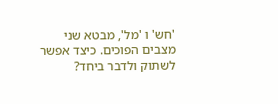'חש' ו 'מל', מבטא שני מצבים הפוכים. כיצד אפשר לשתוק ולדבר ביחד?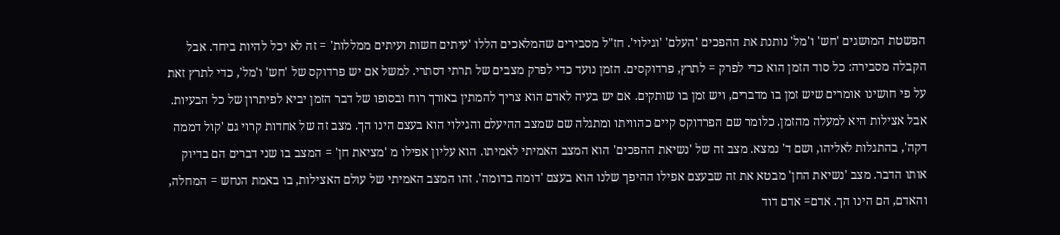הפשטת המושגים 'חש' ו'מל' נותנת את ההפכים 'העלם' 'וגילוי'. חז"ל מסבירים שהמלאכים הללו 'עיתים חשות ועיתים ממללות' = זה לא יכל להיות ביחד. אבל הקבלה מסבירה: כל סוד הזמן הוא כדי לפרק = לתרץ, פרדוקסים. הזמן נועד כדי לפרק מצבים של תרתי דסתרי. למשל אם יש פרדוקס של 'חש' ו'מל', כדי לתרץ זאת על פי חושינו אומרים שיש זמן בו מדברים, ויש זמן בו שותקים. אם יש בעיה לאדם הוא צריך להמתין באורך רוח ובסופו של דבר הזמן יביא לפיתרון של כל הבעיות. אבל אצילות היא למעלה מהזמן. כלומר שם הפרדוקס קיים כהוויתו ומתגלה שם שמצב ההיעלם והגילוי הוא בעצם הינו הך. מצב זה של אחדות קרוי גם 'קול דממה דקה', בהתגלות לאליהו, ושם ד' נמצא. מצב זה של 'נשיאת ההפכים' הוא המצב האמיתי לאמיתו. הוא עליון אפילו מ 'מציאת חן' = המצב בו שני דברים הם בדיוק אותו הדבר. מצב 'נשיאת החן' מבטא את זה שבעצם אפילו ההיפך שלנו הוא בעצם 'דומה בדומה'. זהו המצב האמיתי של עולם האצילות, בו באמת הנחש = המחלה, והאדם, הם הינו הך. אדם= אדם דוד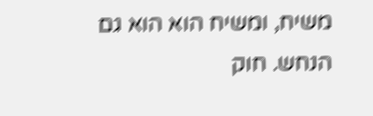משיח, ומשיח הוא הוא גם הנחש. חוק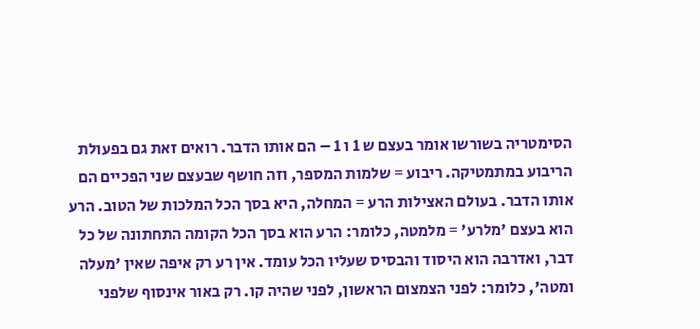הסימטריה בשורשו אומר בעצם ש 1 ו 1 – הם אותו הדבר. רואים זאת גם בפעולת הריבוע במתמטיקה. ריבוע = שלמות המספר, וזה חושף שבעצם שני הפכיים הם אותו הדבר. בעולם האצילות הרע = המחלה, היא בסך הכל המלכות של הטוב. הרע הוא בעצם 'מלרע' = מלמטה, כלומר: הרע הוא בסך הכל הקומה התחתונה של כל דבר, ואדרבה הוא היסוד והבסיס שעליו הכל עומד. אין רע רק איפה שאין 'מעלה ומטה', כלומר: לפני הצמצום הראשון, לפני שהיה קו. רק באור אינסוף שלפני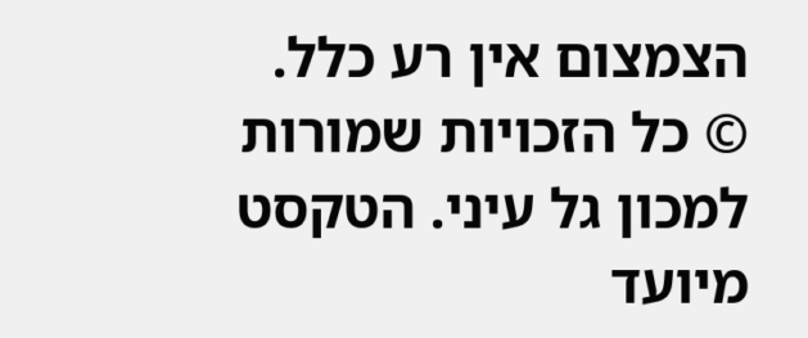הצמצום אין רע כלל.
© כל הזכויות שמורות למכון גל עיני. הטקסט מיועד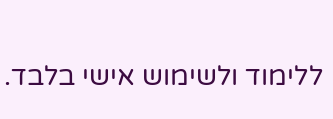ללימוד ולשימוש אישי בלבד.